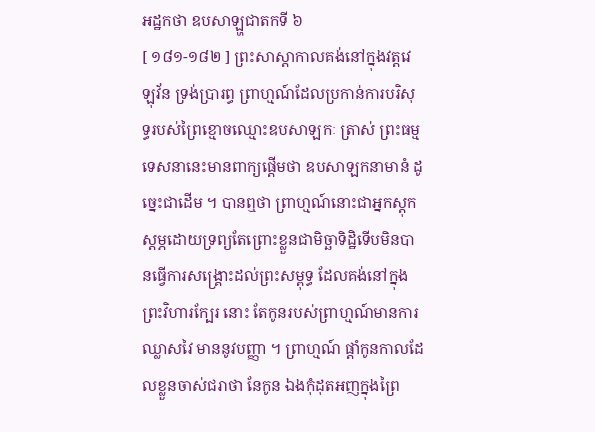អដ្ឋកថា ឧបសាឡ្ហជាតកទី ៦
[ ១៨១-១៨២ ] ព្រះសាស្តាកាលគង់នៅក្នុងវត្តវេឡុវ័ន ទ្រង់ប្រារព្ធ ព្រាហ្មណ៍ដែលប្រកាន់ការបរិសុទ្ធរបស់ព្រៃខ្មោចឈ្មោះឧបសាឡកៈ ត្រាស់ ព្រះធម្មទេសនានេះមានពាក្យផ្តើមថា ឧបសាឡកនាមានំ ដូច្នេះជាដើម ។ បានឮថា ព្រាហ្មណ៍នោះជាអ្នកស្តុកស្តម្ភដោយទ្រព្យតែព្រោះខ្លួនជាមិច្ឆាទិដ្ឋិទើបមិនបានធ្វើការសង្គ្រោះដល់ព្រះសម្ពុទ្ធ ដែលគង់នៅក្នុងព្រះវិហារក្បែរ នោះ តែកូនរបស់ព្រាហ្មណ៍មានការឈ្លាសវៃ មាននូវបញ្ញា ។ ព្រាហ្មណ៍ ផ្តាំកូនកាលដែលខ្លួនចាស់ជរាថា នែកូន ឯងកុំដុតអញក្នុងព្រៃ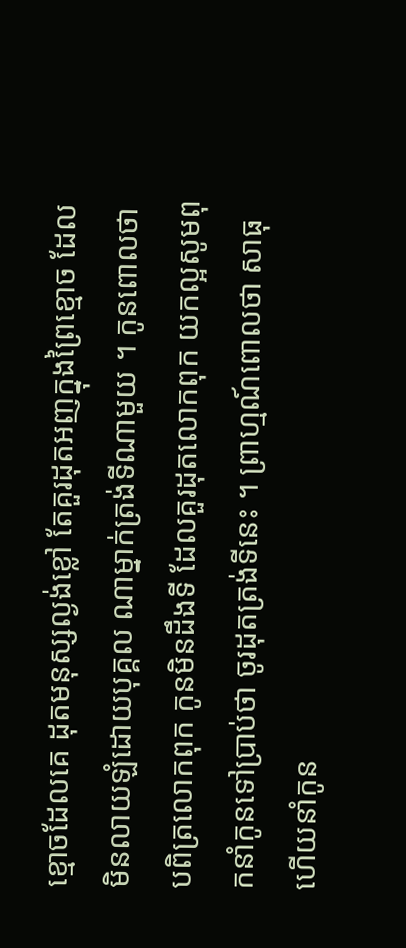ខ្មោចដែលគេ ដុតមនុស្សល្ងង់ខ្លៅ តែគួរដុតអញក្នុងព្រៃខ្មោច ដែលមិនលាយឡំដោយបុគ្គល ណាម្នាក់ត្រង់ទីណាមួយ ។ កូនពោលថា បពិត្រលោកពុក កូនមិនដឹងទី ដែលគួរដុតលោកពុក យកល្អសូមពុកនាំកូនទៅប្រាប់ថា ចូរដុតត្រង់ទីនេះ ។ ព្រាហ្មណ៍ពោលថា សាធុ ហើយនាំកូន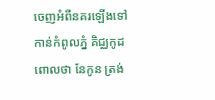ចេញអំពីនគរឡើងទៅកាន់កំពូលភ្នំ គិជ្ឈកូដពោលថា នែកូន ត្រង់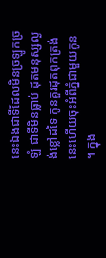នេះឯងជាទីដែលមិនច្រឡូកច្រឡំ ជាទីមិនធ្លាប់ ដុតមនុស្សល្ងង់ខ្លៅដទៃ កូនគួរដុតពុកត្រង់នេះហើយចុះអំពីភ្នំជាមួយកូន ។ ក្នុង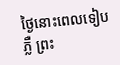ថ្ងៃនោះពេលទៀបភ្លឺ ព្រះ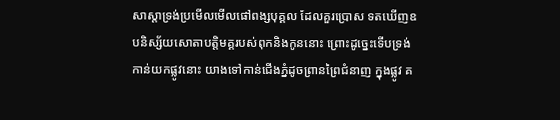សាស្តាទ្រង់ប្រមើលមើលផៅពង្សបុគ្គល ដែលគួរប្រោស ទតឃើញឧបនិស្ស័យសោតាបត្តិមគ្គរបស់ពុកនិងកូននោះ ព្រោះដូច្នេះទើបទ្រង់កាន់យកផ្លូវនោះ យាងទៅកាន់ជើងភ្នំដូចព្រានព្រៃជំនាញ ក្នុងផ្លូវ គ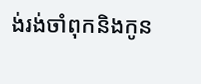ង់រង់ចាំពុកនិងកូន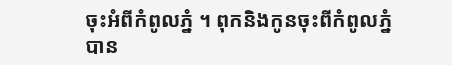ចុះអំពីកំពូលភ្នំ ។ ពុកនិងកូនចុះពីកំពូលភ្នំ បាន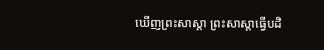ឃើញព្រះសាស្តា ព្រះសាស្តាធ្វើបដិ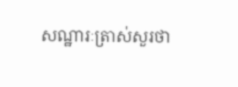សណ្ឋារៈត្រាស់សួរថា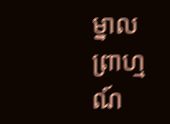ម្នាល ព្រាហ្មណ៍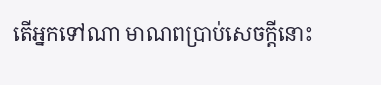តើអ្នកទៅណា មាណពប្រាប់សេចក្តីនោះ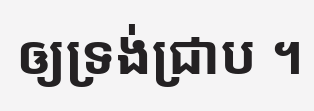ឲ្យទ្រង់ជ្រាប ។